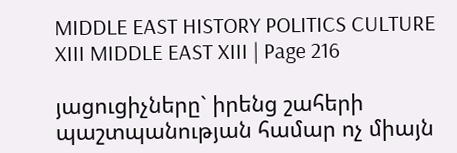MIDDLE EAST HISTORY POLITICS CULTURE XIII MIDDLE EAST XIII | Page 216

յացուցիչները` իրենց շահերի պաշտպանության համար ոչ միայն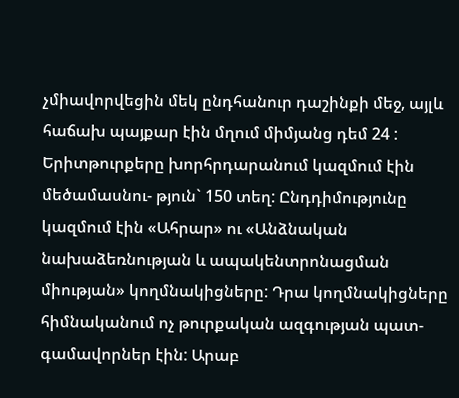չմիավորվեցին մեկ ընդհանուր դաշինքի մեջ, այլև հաճախ պայքար էին մղում միմյանց դեմ 24 : Երիտթուրքերը խորհրդարանում կազմում էին մեծամասնու- թյուն` 150 տեղ: Ընդդիմությունը կազմում էին «Ահրար» ու «Անձնական նախաձեռնության և ապակենտրոնացման միության» կողմնակիցները: Դրա կողմնակիցները հիմնականում ոչ թուրքական ազգության պատ- գամավորներ էին: Արաբ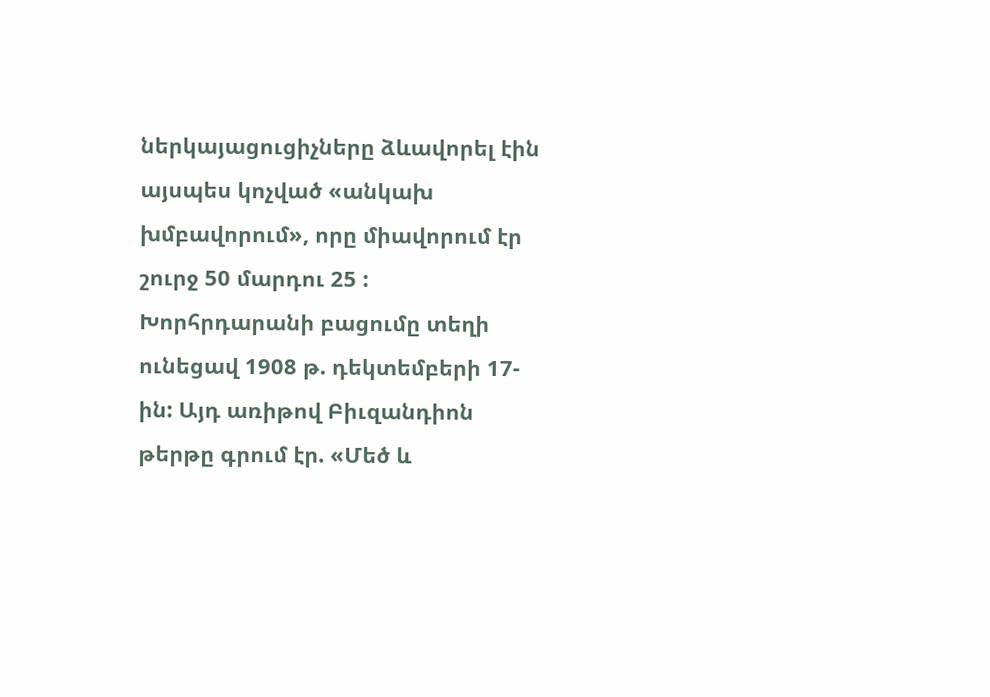ներկայացուցիչները ձևավորել էին այսպես կոչված «անկախ խմբավորում», որը միավորում էր շուրջ 50 մարդու 25 : Խորհրդարանի բացումը տեղի ունեցավ 1908 թ. դեկտեմբերի 17-ին: Այդ առիթով Բիւզանդիոն թերթը գրում էր. «Մեծ և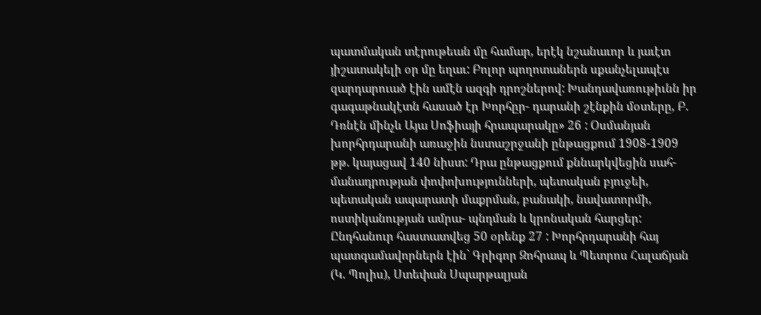պատմական տէրութեան մը համար, երէկ նշանաւոր և յաւէտ յիշատակելի օր մը եղաւ: Բոլոր պողոտաներն սքանչելապէս զարդարուած էին ամէն ազգի դրոշներով: Խանդավառութիւնն իր գագաթնակէտն հասած էր Խորհըր- դարանի շէնքին մօտերը, Բ. Դռնէն մինչև Այա Սոֆիայի հրապարակը» 26 : Օսմանյան խորհրդարանի առաջին նստաշրջանի ընթացքում 1908-1909 թթ. կայացավ 140 նիստ: Դրա ընթացքում քննարկվեցին սահ- մանադրության փոփոխությունների, պետական բյուջեի, պետական ապարատի մաքրման, բանակի, նավատորմի, ոստիկանության ամրա- պնդման և կրոնական հարցեր: Ընդհանուր հաստատվեց 50 օրենք 27 : Խորհրդարանի հայ պատգամավորներն էին` Գրիգոր Զոհրապ և Պետրոս Հալաճյան (Կ. Պոլիս), Ստեփան Սպարթալյան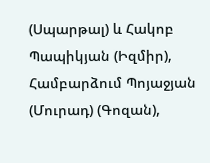(Սպարթալ) և Հակոբ Պապիկյան (Իզմիր), Համբարձում Պոյաջյան (Մուրադ) (Գոզան),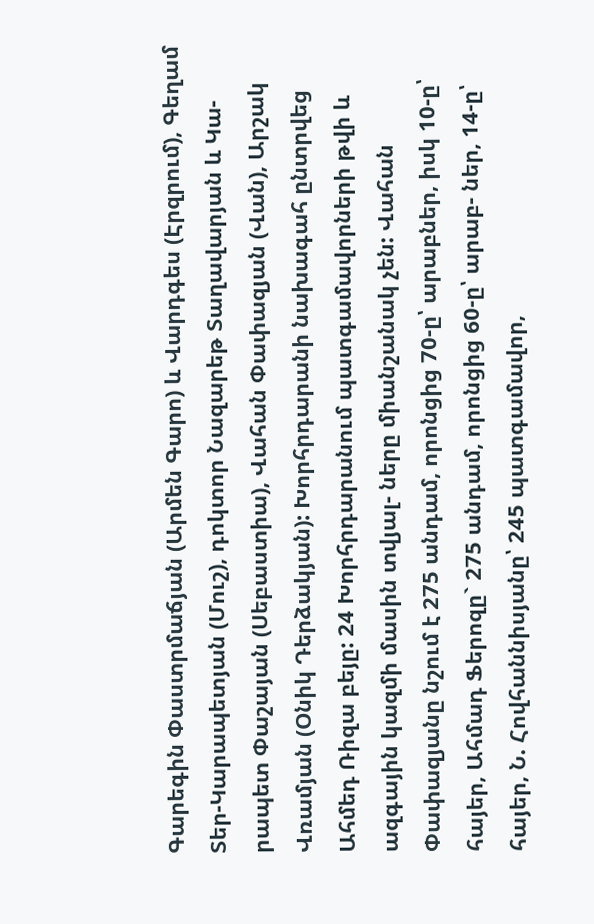Գարեգին Փաստրմաճյան (Արմեն Գարո) և Վարդգես (Էրզրում), Գեղամ Տեր-Կարապետյան (Մուշ), դոկտոր Նազարեթ Տաղավարյան և Կա- րապետ Փաշայան (Սեբաստիա), Վահան Փափազյան (Վան), Արշակ Վռամյան (Օնիկ Դերձակյան): Խորհրդարանի նախագահ ընտրվեց Ահմեդ Ռիզա բեյը: 24 Խորհրդարանում պատգամավորների թվի և ազգային կազմի մասին տվյալ- ները միանշանակ չեն: Վահան Փափազյանը նշում է 275 անդամ, որոնցից 70-ը՝ արաբներ, իսկ 10-ը՝ հայեր, Ահմադ Ֆերոզը` 275 անդամ, որոնցից 60-ը՝ արաբ- ներ, 14-ը՝ հայեր, Ն. Հովհաննիսյանը՝ 245 պատգամավոր,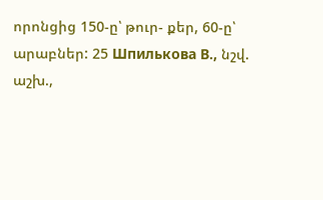որոնցից 150-ը՝ թուր- քեր, 60-ը՝ արաբներ: 25 Шпилькова В., նշվ. աշխ.,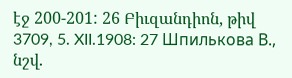էջ 200-201: 26 Բիւզանդիոն, թիվ 3709, 5. XII.1908: 27 Шпилькова В., նշվ.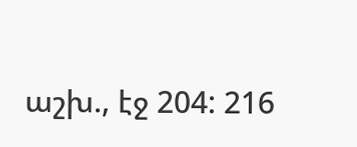աշխ., էջ 204: 216